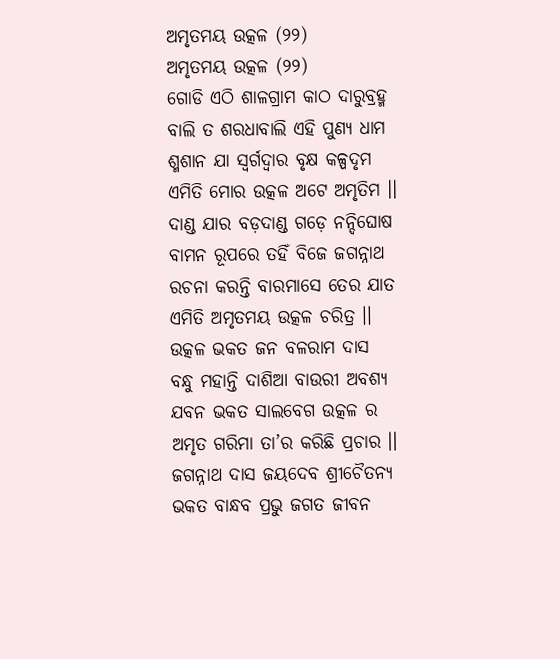ଅମୃତମୟ ଉତ୍କଳ (୨୨)
ଅମୃତମୟ ଉତ୍କଳ (୨୨)
ଗୋଡି ଏଠି ଶାଳଗ୍ରାମ କାଠ ଦାରୁବ୍ରହ୍ମ
ବାଲି ତ ଶରଧାବାଲି ଏହି ପୁଣ୍ୟ ଧାମ
ଶ୍ମଶାନ ଯା ସ୍ଵର୍ଗଦ୍ଵାର ବୃକ୍ଷ କଳ୍ପଦୃମ
ଏମିତି ମୋର ଉତ୍କଳ ଅଟେ ଅମୃତିମ ।।
ଦାଣ୍ଡ ଯାର ବଡ଼ଦାଣ୍ଡ ଗଡ଼େ ନନ୍ଦିଘୋଷ
ବାମନ ରୂପରେ ତହିଁ ବିଜେ ଜଗନ୍ନାଥ
ରଚନା କରନ୍ତି ବାରମାସେ ତେର ଯାତ
ଏମିତି ଅମୃତମୟ ଉତ୍କଳ ଚରିତ୍ର ।।
ଉତ୍କଳ ଭକତ ଜନ ବଳରାମ ଦାସ
ବନ୍ଧୁ ମହାନ୍ତି ଦାଶିଆ ବାଉରୀ ଅବଶ୍ୟ
ଯବନ ଭକତ ସାଲବେଗ ଉତ୍କଳ ର
ଅମୃତ ଗରିମା ତା’ର କରିଛି ପ୍ରଚାର ।।
ଜଗନ୍ନାଥ ଦାସ ଜୟଦେବ ଶ୍ରୀଚୈତନ୍ୟ
ଭକତ ବାନ୍ଧବ ପ୍ରଭୁ ଜଗତ ଜୀବନ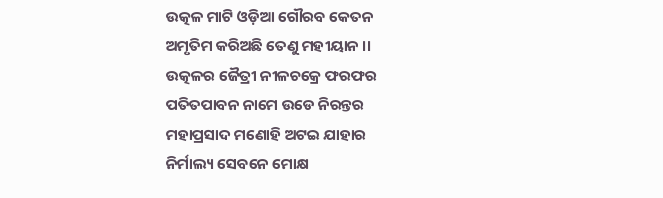ଉତ୍କଳ ମାଟି ଓଡ଼ିଆ ଗୌରବ କେତନ
ଅମୃତିମ କରିଅଛି ତେଣୁ ମହୀୟାନ ।।
ଉତ୍କଳର ଜୈତ୍ରୀ ନୀଳଚକ୍ରେ ଫରଫର
ପତିତପାବନ ନାମେ ଉଡେ ନିରନ୍ତର
ମହାପ୍ରସାଦ ମଣୋହି ଅଟଇ ଯାହାର
ନିର୍ମାଲ୍ୟ ସେବନେ ମୋକ୍ଷ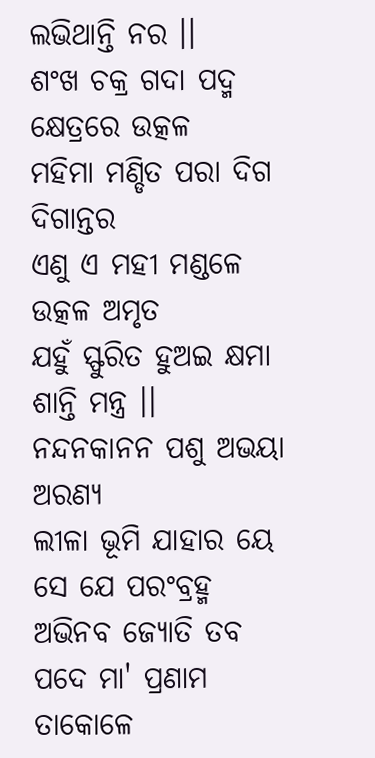ଲଭିଥାନ୍ତି ନର ।।
ଶଂଖ ଚକ୍ର ଗଦା ପଦ୍ମ କ୍ଷେତ୍ରରେ ଉତ୍କଳ
ମହିମା ମଣ୍ଡିତ ପରା ଦିଗ ଦିଗାନ୍ତର
ଏଣୁ ଏ ମହୀ ମଣ୍ଡଳେ ଉତ୍କଳ ଅମୃତ
ଯହୁଁ ସ୍ଫୁରିତ ହୁଅଇ କ୍ଷମା ଶାନ୍ତି ମନ୍ତ୍ର ।।
ନନ୍ଦନକାନନ ପଶୁ ଅଭୟା ଅରଣ୍ୟ
ଲୀଳା ଭୂମି ଯାହାର ୟେ ସେ ଯେ ପରଂବ୍ରହ୍ମ
ଅଭିନବ ଜ୍ୟୋତି ତବ ପଦେ ମା' ପ୍ରଣାମ
ତାକୋଳେ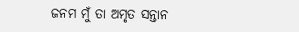ଜନମ ମୁଁ ତା ଅମୃତ ସନ୍ତାନ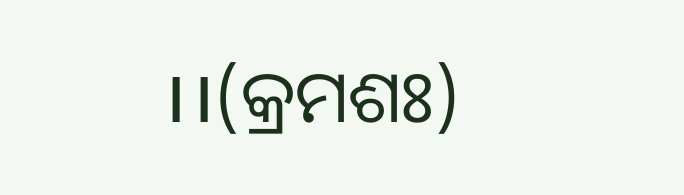।।(କ୍ରମଶଃ)